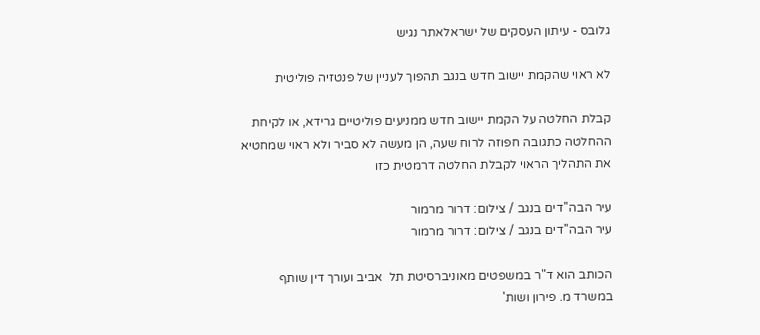גלובס - עיתון העסקים של ישראלאתר נגיש

לא ראוי שהקמת יישוב חדש בנגב תהפוך לעניין של פנטזיה פוליטית

קבלת החלטה על הקמת יישוב חדש ממניעים פוליטיים גרידא, או לקיחת ההחלטה כתגובה חפוזה לרוח שעה, הן מעשה לא סביר ולא ראוי שמחטיא את התהליך הראוי לקבלת החלטה דרמטית כזו

עיר הבה''דים בנגב / צילום: דרור מרמור
עיר הבה''דים בנגב / צילום: דרור מרמור

הכותב הוא ד"ר במשפטים מאוניברסיטת תל  אביב ועורך דין שותף במשרד מ. פירון ושות'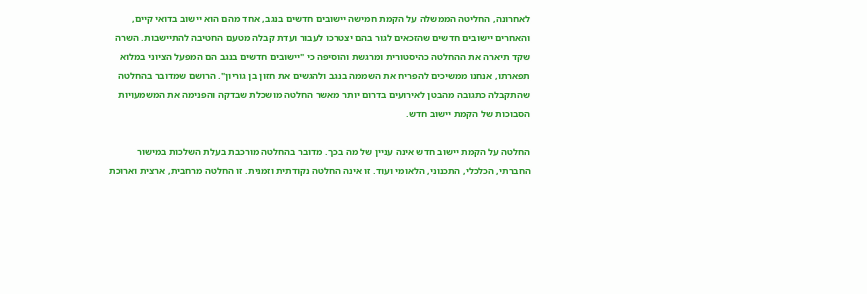לאחרונה, החליטה הממשלה על הקמת חמישה יישובים חדשים בנגב, אחד מהם הוא יישוב בדואי קיים, והאחרים יישובים חדשים שהזכאים לגור בהם יצטרכו לעבור ועדת קבלה מטעם החטיבה להתיישבות. השרה שקד תיארה את ההחלטה כהיסטורית ומרגשת והוסיפה כי "יישובים חדשים בנגב הם המפעל הציוני במלוא תפארתו, אנחנו ממשיכים להפריח את השממה בנגב ולהגשים את חזון בן גוריון". הרושם שמדובר בהחלטה שהתקבלה כתגובה מהבטן לאירועים בדרום יותר מאשר החלטה מושכלת שבדקה והפנימה את המשמעויות הסבוכות של הקמת יישוב חדש.

החלטה על הקמת יישוב חדש אינה עניין של מה בכך. מדובר בהחלטה מורכבת בעלת השלכות במישור החברתי, הכלכלי, התכנוני, הלאומי ועוד. זו אינה החלטה נקודתית וזמנית. זו החלטה מרחבית, ארצית וארוכת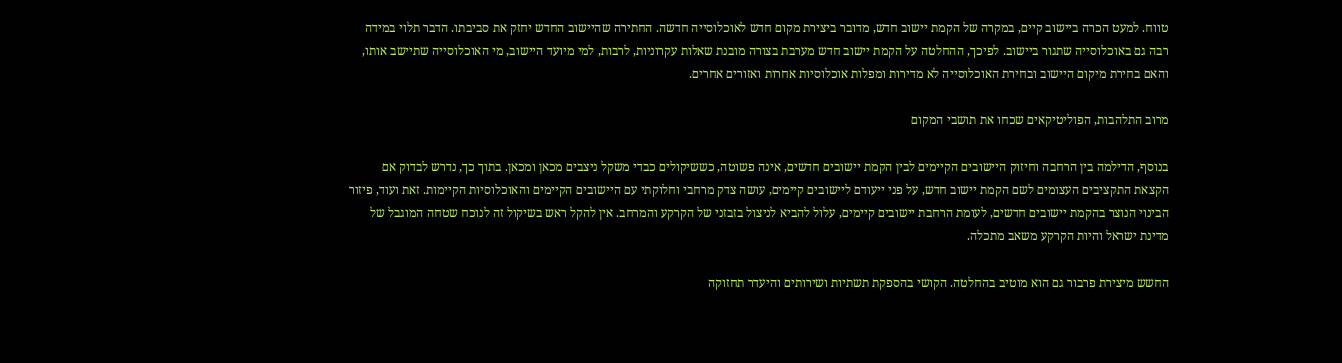טווח. למעט הכרה ביישוב קיים, במקרה של הקמת יישוב חדש, מדובר ביצירת מקום חדש לאוכלוסייה חדשה. החתירה שהיישוב החדש יחזק את סביבתו. הדבר תלוי במידה רבה גם באוכלוסייה שתגור ביישוב. לפיכך, ההחלטה על הקמת יישוב חדש מערבת בצורה מובנת שאלות עקרוניות, לרבות, למי מיועד היישוב, מי האוכלוסייה שתיישב אותו, והאם בחירת מיקום היישוב ובחירת האוכלוסייה לא מדירות ומפלות אוכלוסיות אחרות ואזורים אחרים.

מרוב התלהבות, הפוליטיקאים שכחו את תושבי המקום

בנוסף, הדילמה בין הרחבה וחיזוק היישובים הקיימים לבין הקמת יישובים חדשים, אינה פשוטה, כששיקולים כבדי משקל ניצבים מכאן ומכאן. בתוך כך, נדרש לבדוק אם הקצאת התקציבים העצומים לשם הקמת יישוב חדש, על פני ייעודם ליישובים קיימים, עושה צדק מרחבי וחלוקתי עם היישובים הקיימים והאוכלוסיות הקיימות. זאת ועוד, פיזור הבינוי הנוצר בהקמת יישובים חדשים, לעומת הרחבת יישובים קיימים, עלול להביא לניצול בזבזני של הקרקע והמרחב. אין להקל ראש בשיקול זה לנוכח שטחה המוגבל של מדינת ישראל והיות הקרקע משאב מתכלה.

החשש מיצירת פרבור גם הוא מוטיב בהחלטה. הקושי בהספקת תשתיות ושירותים והיעדר תחזוקה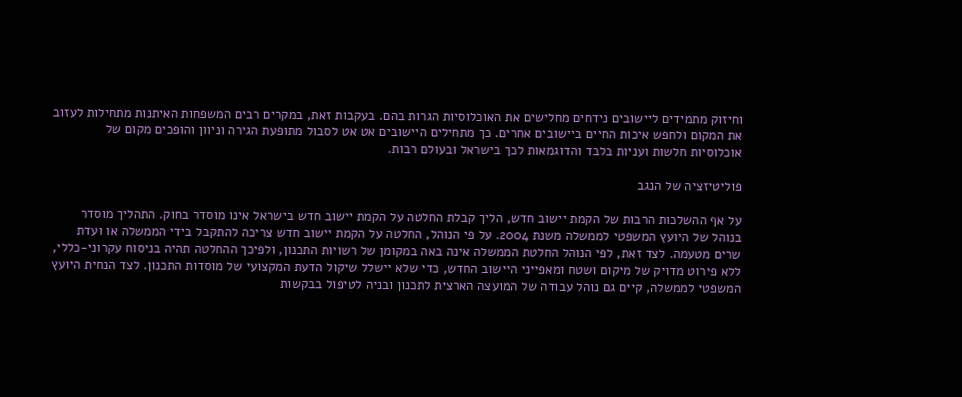וחיזוק מתמידים ליישובים נידחים מחלישים את האוכלוסיות הגרות בהם. בעקבות זאת, במקרים רבים המשפחות האיתנות מתחילות לעזוב את המקום ולחפש איכות החיים ביישובים אחרים. כך מתחילים היישובים אט אט לסבול מתופעת הגירה וניוון והופכים מקום של אוכלוסיות חלשות ועניות בלבד והדוגמאות לכך בישראל ובעולם רבות.

פוליטיזציה של הנגב

על אף ההשלכות הרבות של הקמת יישוב חדש, הליך קבלת החלטה על הקמת יישוב חדש בישראל אינו מוסדר בחוק. התהליך מוסדר בנוהל של היועץ המשפטי לממשלה משנת 2004. על פי הנוהל, החלטה על הקמת יישוב חדש צריכה להתקבל בידי הממשלה או ועדת שרים מטעמה. לצד זאת, לפי הנוהל החלטת הממשלה אינה באה במקומן של רשויות התכנון, ולפיכך ההחלטה תהיה בניסוח עקרוני-כללי, ללא פירוט מדויק של מיקום ושטח ומאפייני היישוב החדש, כדי שלא יישלל שיקול הדעת המקצועי של מוסדות התכנון. לצד הנחית היועץ המשפטי לממשלה, קיים גם נוהל עבודה של המועצה הארצית לתכנון ובניה לטיפול בבקשות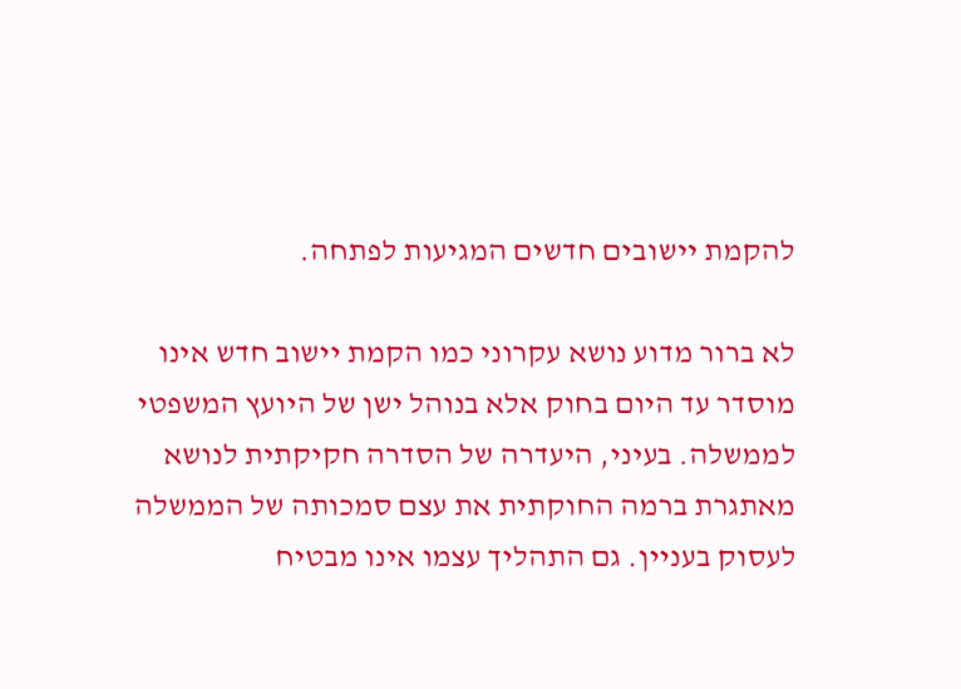להקמת יישובים חדשים המגיעות לפתחה.

לא ברור מדוע נושא עקרוני כמו הקמת יישוב חדש אינו מוסדר עד היום בחוק אלא בנוהל ישן של היועץ המשפטי לממשלה. בעיני, היעדרה של הסדרה חקיקתית לנושא מאתגרת ברמה החוקתית את עצם סמכותה של הממשלה לעסוק בעניין. גם התהליך עצמו אינו מבטיח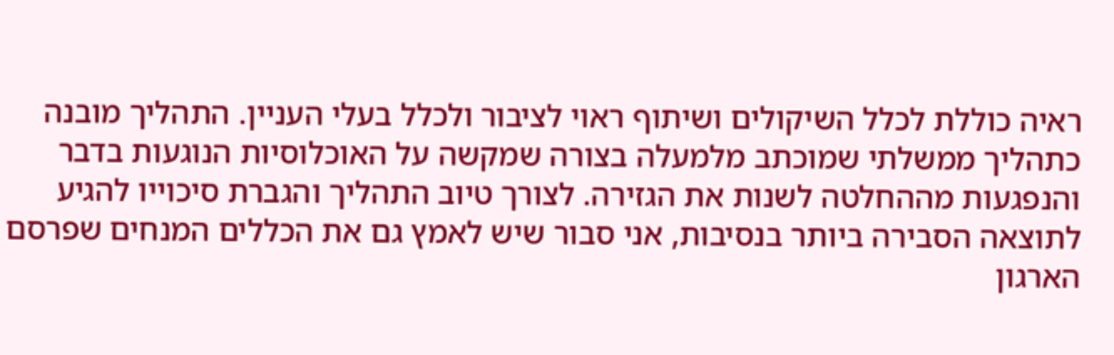ראיה כוללת לכלל השיקולים ושיתוף ראוי לציבור ולכלל בעלי העניין. התהליך מובנה כתהליך ממשלתי שמוכתב מלמעלה בצורה שמקשה על האוכלוסיות הנוגעות בדבר והנפגעות מההחלטה לשנות את הגזירה. לצורך טיוב התהליך והגברת סיכוייו להגיע לתוצאה הסבירה ביותר בנסיבות, אני סבור שיש לאמץ גם את הכללים המנחים שפרסם הארגון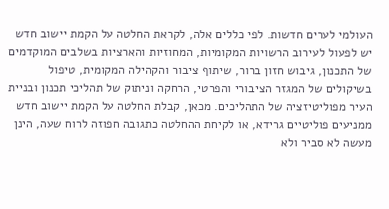העולמי לערים חדשות. לפי כללים אלה, לקראת החלטה על הקמת יישוב חדש יש לפעול לעירוב הרשויות המקומיות, המחוזיות והארציות בשלבים המוקדמים של התכנון, גיבוש חזון ברור, שיתוף ציבור והקהילה המקומית, טיפול בשיקולים של המגזר הציבורי והפרטי, הרחקה וניתוק של תהליכי תכנון ובניית העיר מפוליטיזציה של התהליכים. מכאן, קבלת החלטה על הקמת יישוב חדש ממניעים פוליטיים גרידא, או לקיחת ההחלטה כתגובה חפוזה לרוח שעה, הינן מעשה לא סביר ולא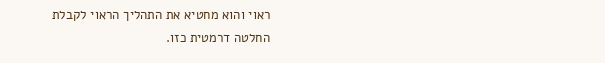ראוי והוא מחטיא את התהליך הראוי לקבלת החלטה דרמטית כזו.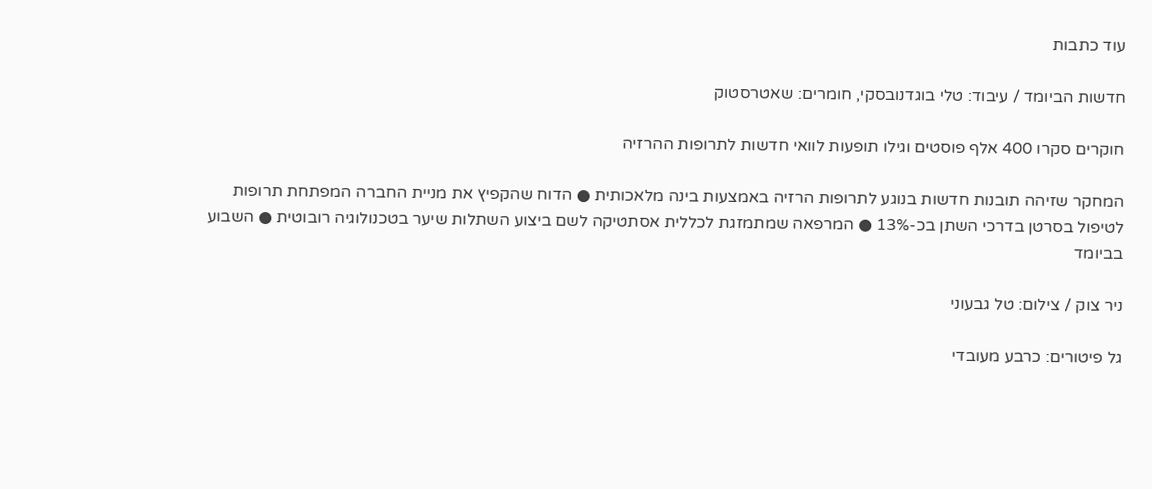עוד כתבות

חדשות הביומד / עיבוד: טלי בוגדנובסקי, חומרים: שאטרסטוק

חוקרים סקרו 400 אלף פוסטים וגילו תופעות לוואי חדשות לתרופות ההרזיה

המחקר שזיהה תובנות חדשות בנוגע לתרופות הרזיה באמצעות בינה מלאכותית ● הדוח שהקפיץ את מניית החברה המפתחת תרופות לטיפול בסרטן בדרכי השתן בכ-13% ● המרפאה שמתמזגת לכללית אסתטיקה לשם ביצוע השתלות שיער בטכנולוגיה רובוטית ● השבוע בביומד

ניר צוק / צילום: טל גבעוני

גל פיטורים: כרבע מעובדי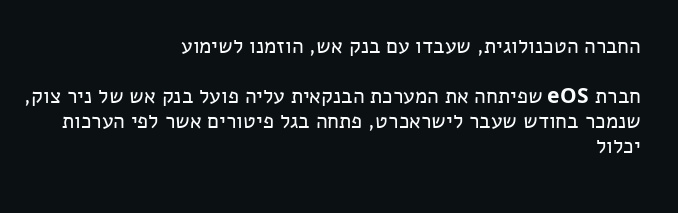החברה הטכנולוגית, שעבדו עם בנק אש, הוזמנו לשימוע

חברת eOS שפיתחה את המערכת הבנקאית עליה פועל בנק אש של ניר צוק, שנמכר בחודש שעבר לישראכרט, פתחה בגל פיטורים אשר לפי הערכות יכלול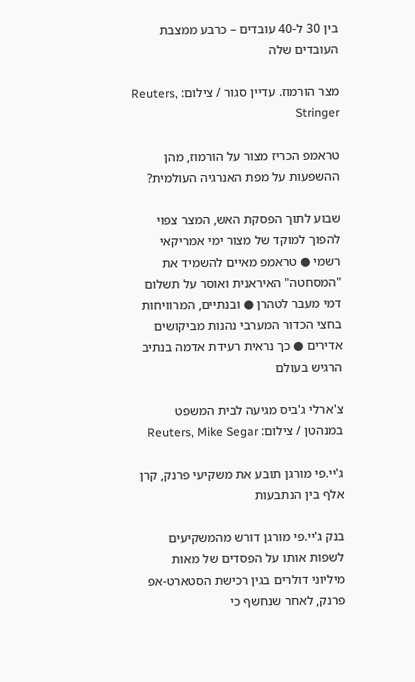בין 30 ל-40 עובדים – כרבע ממצבת העובדים שלה

מצר הורמוז. עדיין סגור / צילום: Reuters, Stringer

טראמפ הכריז מצור על הורמוז, מהן ההשפעות על מפת האנרגיה העולמית?

שבוע לתוך הפסקת האש, המצר צפוי להפוך למוקד של מצור ימי אמריקאי רשמי ● טראמפ מאיים להשמיד את "המסחטה" האיראנית ואוסר על תשלום דמי מעבר לטהרן ● ובנתיים, המרוויחות בחצי הכדור המערבי נהנות מביקושים אדירים ● כך נראית רעידת אדמה בנתיב הרגיש בעולם

צ'ארלי ג'ביס מגיעה לבית המשפט במנהטן / צילום: Reuters, Mike Segar

ג'יי.פי מורגן תובע את משקיעי פרנק, קרן אלף בין הנתבעות

בנק ג'יי.פי מורגן דורש מהמשקיעים לשפות אותו על הפסדים של מאות מיליוני דולרים בגין רכישת הסטארט-אפ פרנק, לאחר שנחשף כי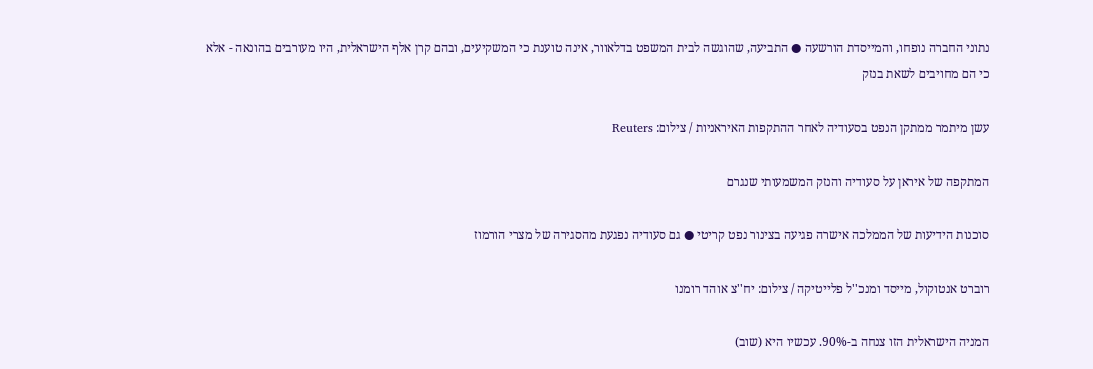נתוני החברה נופחו, והמייסדת הורשעה ● התביעה, שהוגשה לבית המשפט בדלאוור, אינה טוענת כי המשקיעים, ובהם קרן אלף הישראלית, היו מעורבים בהונאה - אלא כי הם מחויבים לשאת בנזק

עשן מיתמר ממתקן הנפט בסעודיה לאחר ההתקפות האיראניות / צילום: Reuters

המתקפה של איראן על סעודיה והנזק המשמעותי שנגרם

סוכנות הידיעות של הממלכה אישרה פגיעה בצינור נפט קריטי ● גם סעודיה נפגעת מהסגירה של מצרי הורמוז

רוברט אנטוקול, מייסד ומנכ''ל פלייטיקה / צילום: יח''צ אוהד רומנו

המניה הישראלית הזו צנחה ב-90%. עכשיו היא (שוב)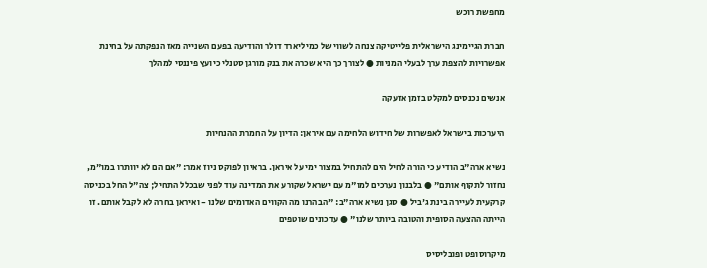מחפשת רוכש

חברת הגיימינג הישראלית פלייטיקה צנחה לשווי של כמיליארד דולר והודיעה בפעם השנייה מאז הנפקתה על בחינת אפשרויות להצפת ערך לבעלי המניות ● לצורך כך היא שכרה את בנק מורגן סטנלי כיועץ פיננסי למהלך

אנשים נכנסים למקלט בזמן אזעקה

היערכות בישראל לאפשרות של חידוש הלחימה עם איראן: הדיון על החמרת ההנחיות

נשיא ארה"ב הודיע כי הורה לחיל הים להתחיל במצור ימי על איראן. בראיון לפוקס ניוז אמר: "אם הם לא יוותרו במו"מ, נחזור לתקוף אותם" ● בלבנון נערכים למו"מ עם ישראל שקורע את המדינה עוד לפני שבכלל התחיל; צה"ל החל בכניסה קרקעית לעיירה בינת ג'ביל ● סגן נשיא ארה"ב: "הבהרנו מה הקווים האדומים שלנו - ואיראן בחרה לא לקבל אותם. זו הייתה ההצעה הסופית והטובה ביותר שלנו" ● עדכונים שוטפים

מיקרוסופט ופובליסיס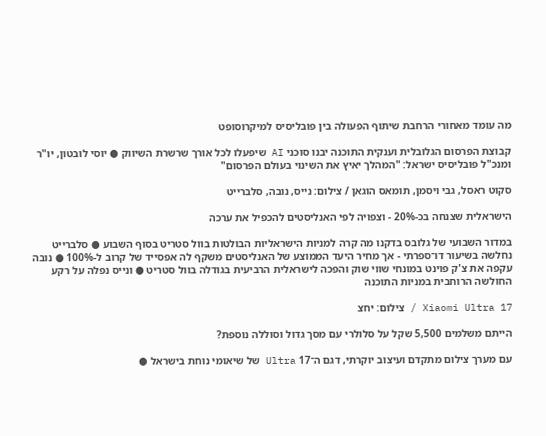מה עומד מאחורי הרחבת שיתוף הפעולה בין פובליסיס למיקרוסופט

קבוצת הפרסום הגלובלית וענקית התוכנה יבנו סוכני AI שיפעלו לכל אורך שרשרת השיווק ● יוסי לובטון, יו"ר ומנכ"ל פובליסיס ישראל: "המהלך יאיץ את השינוי בעולם הפרסום"

סקוט ראסל, גבי ויסמן, תומאס הוגאן / צילום: נייס, נובה, סלברייט

הישראלית שצנחה בכ-20% - וצפויה לפי האנליסטים להכפיל את ערכה

במדור השבועי של גלובס בדקנו מה קרה למניות הישראליות הבולטות בוול סטריט בסוף השבוע ● סלברייט נחלשה בשיעור דו־ספרתי - אך מחיר היעד הממוצע של האנליסטים משקף לה אפסייד של קרוב ל-100% ● נובה עקפה את צ'ק פוינט במונחי שווי שוק והפכה לישראלית הרביעית בגודלה בוול סטריט ● ונייס נפלה על רקע החולשה הרוחבית במניות התוכנה

17 Xiaomi Ultra / צילום: יחצ

הייתם משלמים 5,500 שקל על סלולרי עם מסך גדול וסוללה נוספת?

עם מערך צילום מתקדם ועיצוב יוקרתי, דגם ה־17 Ultra של שיאומי נוחת בישראל ●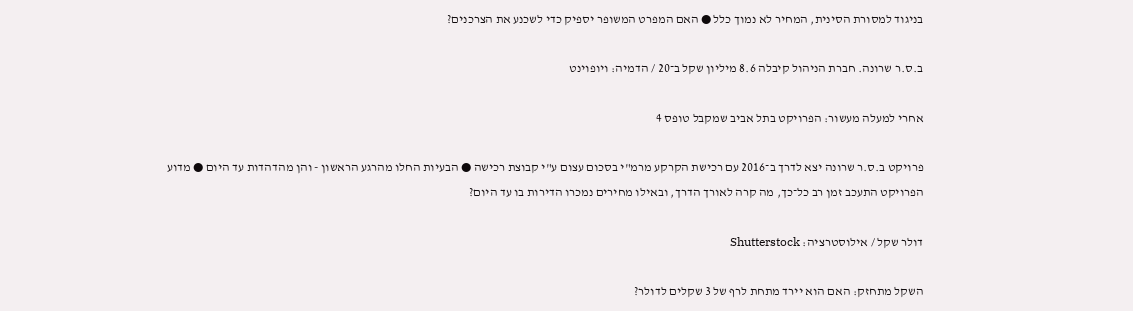בניגוד למסורת הסינית, המחיר לא נמוך כלל ● האם המפרט המשופר יספיק כדי לשכנע את הצרכנים?

ב.ס.ר שרונה. חברת הניהול קיבלה 8.6 מיליון שקל ב־20 / הדמיה: ויופוינט

אחרי למעלה מעשור: הפרויקט בתל אביב שמקבל טופס 4

פרויקט ב.ס.ר שרונה יצא לדרך ב־2016 עם רכישת הקרקע מרמ"י בסכום עצום ע"י קבוצת רכישה ● הבעיות החלו מהרגע הראשון - והן מהדהדות עד היום ● מדוע הפרויקט התעכב זמן רב כל־כך, מה קרה לאורך הדרך, ובאילו מחירים נמכרו הדירות בו עד היום?

דולר שקל / אילוסטרציה: Shutterstock

השקל מתחזק: האם הוא יירד מתחת לרף של 3 שקלים לדולר?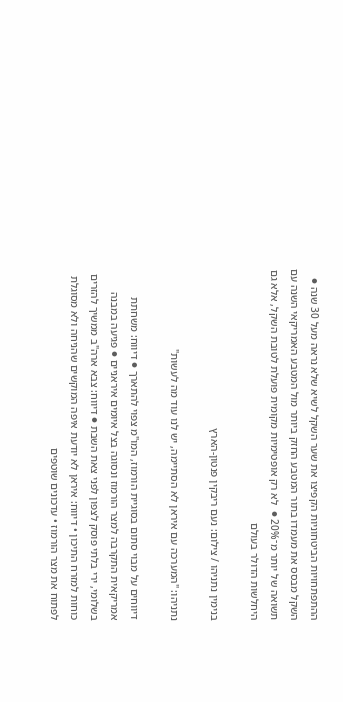ההתפתחויות הביטחוניות הקפיצו את שער השקל לשיא שלא נראה מעל 30 שנה ● השקל מבסס את מעמדו בתור המטבע החזק ביותר מול המטבע האמריקאי השנה עם תשואה של יותר מ־20% ●  לא רק אופטימיות מקומית פועלת לטובת השקל, אלא גם היחלשות הדולר בעולם

בנימין נתניהו / צילום: נעם ריבקין פנטון-הארץ

נתניהו: "המערכה עם איראן לא הסתיימה, יש לנו עוד מה לעשות"

דיווחים על מבוי סתום בסוגיית הורמוז, המו"מ צפוי להתארך ● דיווח: משחתת אמריקאית התקרבה למצר הורמוז ונסוגה בצל איומים איראניים ● פגיעה במבנה בשלומי, ירי בלתי פוסק לצפון לפני צאת השבת ● דיווח: צבא ארה"ב ממשיך להזרים כוחות למזרח התיכון • דיווח: איראן לא יודעת איפה המוקשים שהניחה ולא מסוגלת לפתוח את מצר הורמוז • עדכונים שוטפים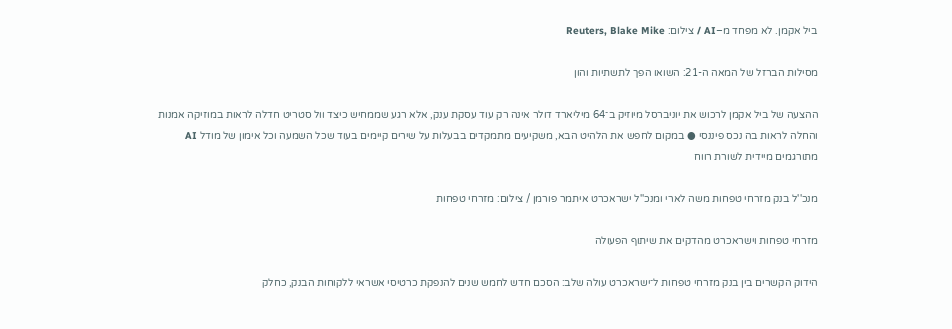ביל אקמן. לא מפחד מ–AI / צילום: Reuters, Blake Mike

מסילות הברזל של המאה ה-21: השואו הפך לתשתיות והון

ההצעה של ביל אקמן לרכוש את יוניברסל מיוזיק ב־64 מיליארד דולר אינה רק עוד עסקת ענק, אלא רגע שממחיש כיצד וול סטריט חדלה לראות במוזיקה אמנות והחלה לראות בה נכס פיננסי ● במקום לחפש את הלהיט הבא, משקיעים מתמקדים בבעלות על שירים קיימים בעוד שכל השמעה וכל אימון של מודל AI מתורגמים מיידית לשורת רווח

מנכ''ל בנק מזרחי טפחות משה לארי ומנכ''ל ישראכרט איתמר פורמן / צילום: מזרחי טפחות

מזרחי טפחות וישראכרט מהדקים את שיתוף הפעולה

הידוק הקשרים בין בנק מזרחי טפחות ל־ישראכרט עולה שלב: הסכם חדש לחמש שנים להנפקת כרטיסי אשראי ללקוחות הבנק, כחלק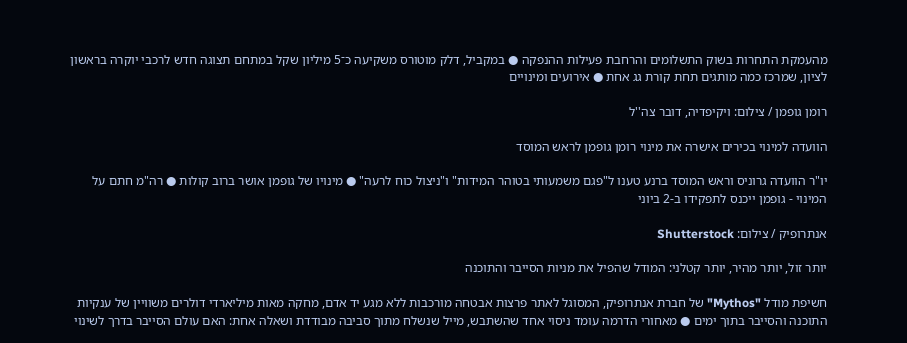מהעמקת התחרות בשוק התשלומים והרחבת פעילות ההנפקה ● במקביל, דלק מוטורס משקיעה כ־5 מיליון שקל במתחם תצוגה חדש לרכבי יוקרה בראשון לציון, שמרכז כמה מותגים תחת קורת גג אחת ● אירועים ומינויים

רומן גופמן / צילום: ויקיפדיה, דובר צה''ל

הוועדה למינוי בכירים אישרה את מינוי רומן גופמן לראש המוסד

יו"ר הוועדה גרוניס וראש המוסד ברנע טענו ל"פגם משמעותי בטוהר המידות" ו"ניצול כוח לרעה" ● מינויו של גופמן אושר ברוב קולות ● רה"מ חתם על המינוי - גופמן ייכנס לתפקידו ב-2 ביוני

אנתרופיק / צילום: Shutterstock

יותר זול, יותר מהיר, יותר קטלני: המודל שהפיל את מניות הסייבר והתוכנה

חשיפת מודל "Mythos" של חברת אנתרופיק, המסוגל לאתר פרצות אבטחה מורכבות ללא מגע יד אדם, מחקה מאות מיליארדי דולרים משוויין של ענקיות התוכנה והסייבר בתוך ימים ● מאחורי הדרמה עומד ניסוי אחד שהשתבש, מייל שנשלח מתוך סביבה מבודדת ושאלה אחת: האם עולם הסייבר בדרך לשינוי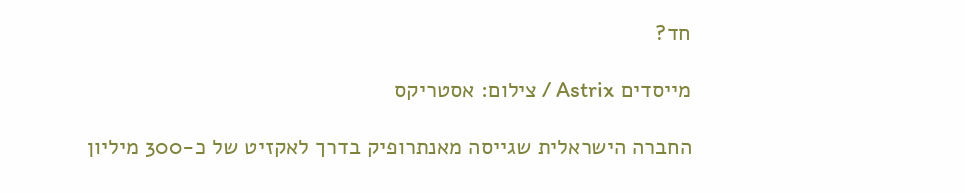חד?

מייסדים Astrix / צילום: אסטריקס

החברה הישראלית שגייסה מאנתרופיק בדרך לאקזיט של כ-300 מיליון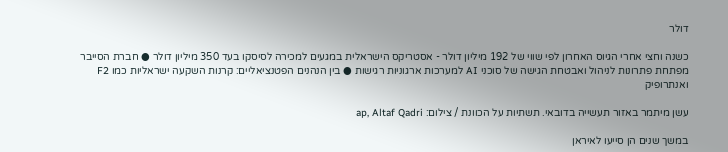דולר

כשנה וחצי אחרי הגיוס האחרון לפי שווי של 192 מיליון דולר - אסטריקס הישראלית במגעים למכירה לסיסקו בעד 350 מיליון דולר ● חברת הסייבר מפתחת פתרונות לניהול ואבטחת הגישה של סוכני AI למערכות ארגוניות רגישות ● בין הנהנים הפטנציאליים: קרנות השקעה ישראליות כמו F2 ואנתרופיק

עשן מיתמר באזור תעשייה בדובאי. תשתיות על הכוונת / צילום: ap, Altaf Qadri

במשך שנים הן סייעו לאיראן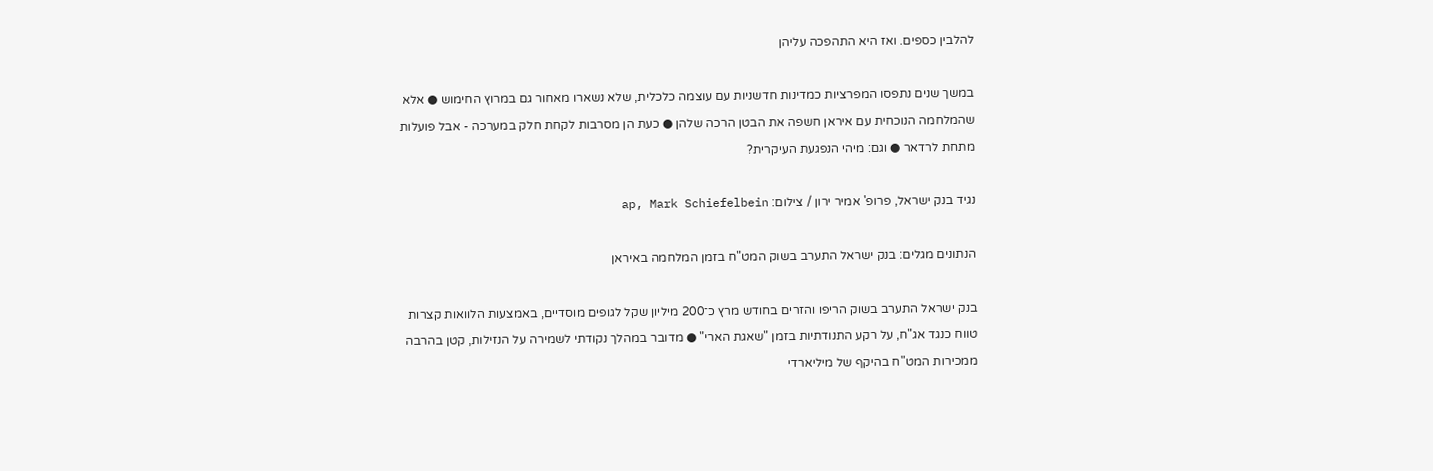להלבין כספים. ואז היא התהפכה עליהן

במשך שנים נתפסו המפרציות כמדינות חדשניות עם עוצמה כלכלית, שלא נשארו מאחור גם במרוץ החימוש ● אלא שהמלחמה הנוכחית עם איראן חשפה את הבטן הרכה שלהן ● כעת הן מסרבות לקחת חלק במערכה - אבל פועלות מתחת לרדאר ● וגם: מיהי הנפגעת העיקרית?

נגיד בנק ישראל, פרופ' אמיר ירון / צילום: ap, Mark Schiefelbein

הנתונים מגלים: בנק ישראל התערב בשוק המט"ח בזמן המלחמה באיראן

בנק ישראל התערב בשוק הריפו והזרים בחודש מרץ כ־200 מיליון שקל לגופים מוסדיים, באמצעות הלוואות קצרות טווח כנגד אג"ח, על רקע התנודתיות בזמן "שאגת הארי" ● מדובר במהלך נקודתי לשמירה על הנזילות, קטן בהרבה ממכירות המט"ח בהיקף של מיליארדי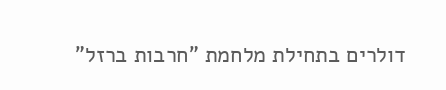דולרים בתחילת מלחמת "חרבות ברזל"